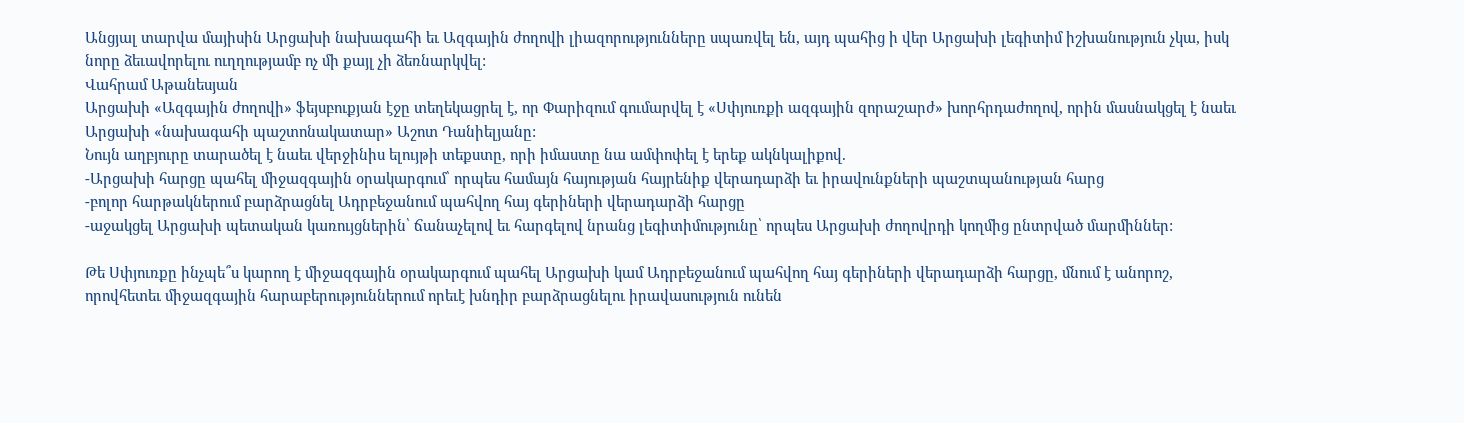Անցյալ տարվա մայիսին Արցախի նախագահի եւ Ազգային ժողովի լիազորությունները սպառվել են, այդ պահից ի վեր Արցախի լեգիտիմ իշխանություն չկա, իսկ նորը ձեւավորելու ուղղությամբ ոչ մի քայլ չի ձեռնարկվել:
Վահրամ Աթանեսյան
Արցախի «Ազգային ժողովի» ֆեյսբուքյան էջը տեղեկացրել է, որ Փարիզում գումարվել է «Սփյուռքի ազգային զորաշարժ» խորհրդաժողով, որին մասնակցել է նաեւ Արցախի «նախագահի պաշտոնակատար» Աշոտ Դանիելյանը:
Նույն աղբյուրը տարածել է նաեւ վերջինիս ելույթի տեքստը, որի իմաստը նա ամփոփել է երեք ակնկալիքով.
-Արցախի հարցը պահել միջազգային օրակարգում՝ որպես համայն հայության հայրենիք վերադարձի եւ իրավունքների պաշտպանության հարց
-բոլոր հարթակներում բարձրացնել Ադրբեջանում պահվող հայ գերիների վերադարձի հարցը
-աջակցել Արցախի պետական կառույցներին՝ ճանաչելով եւ հարգելով նրանց լեգիտիմությունը՝ որպես Արցախի ժողովրդի կողմից ընտրված մարմիններ:

Թե Սփյուռքը ինչպե՞ս կարող է միջազգային օրակարգում պահել Արցախի կամ Ադրբեջանում պահվող հայ գերիների վերադարձի հարցը, մնում է անորոշ, որովհետեւ միջազգային հարաբերություններում որեւէ խնդիր բարձրացնելու իրավասություն ունեն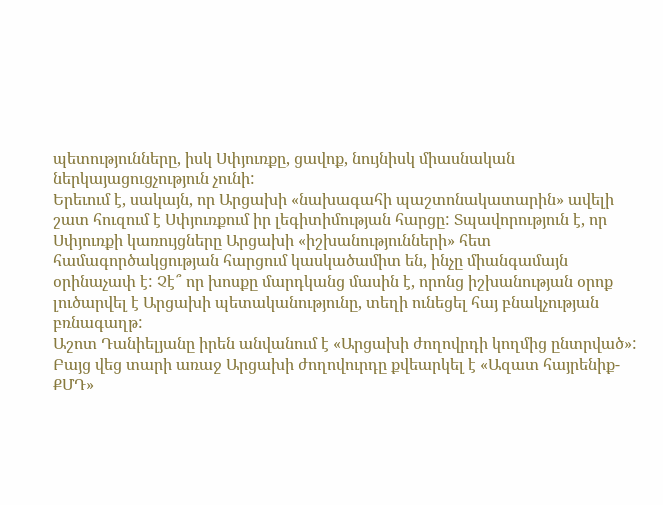պետությունները, իսկ Սփյուռքը, ցավոք, նույնիսկ միասնական ներկայացուցչություն չունի:
Երեւում է, սակայն, որ Արցախի «նախագահի պաշտոնակատարին» ավելի շատ հուզում է Սփյուռքում իր լեգիտիմության հարցը: Տպավորություն է, որ Սփյուռքի կառույցները Արցախի «իշխանությունների» հետ համագործակցության հարցում կասկածամիտ են, ինչը միանգամայն օրինաչափ է: Չէ՞ որ խոսքը մարդկանց մասին է, որոնց իշխանության օրոք լուծարվել է Արցախի պետականությունը, տեղի ունեցել հայ բնակչության բռնագաղթ:
Աշոտ Դանիելյանը իրեն անվանում է «Արցախի ժողովրդի կողմից ընտրված»: Բայց վեց տարի առաջ Արցախի ժողովուրդը քվեարկել է «Ազատ հայրենիք-ՔՄԴ»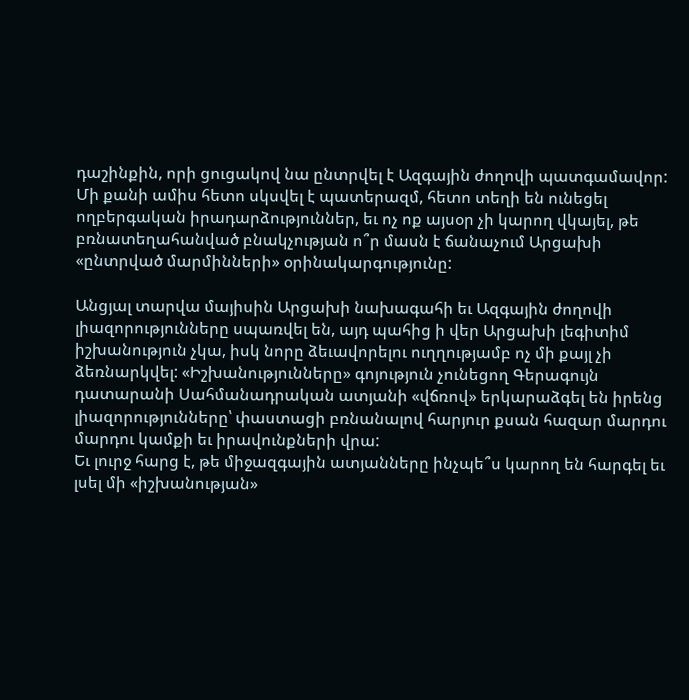դաշինքին, որի ցուցակով նա ընտրվել է Ազգային ժողովի պատգամավոր: Մի քանի ամիս հետո սկսվել է պատերազմ, հետո տեղի են ունեցել ողբերգական իրադարձություններ, եւ ոչ ոք այսօր չի կարող վկայել, թե բռնատեղահանված բնակչության ո՞ր մասն է ճանաչում Արցախի «ընտրված մարմինների» օրինակարգությունը:

Անցյալ տարվա մայիսին Արցախի նախագահի եւ Ազգային ժողովի լիազորությունները սպառվել են, այդ պահից ի վեր Արցախի լեգիտիմ իշխանություն չկա, իսկ նորը ձեւավորելու ուղղությամբ ոչ մի քայլ չի ձեռնարկվել: «Իշխանությունները» գոյություն չունեցող Գերագույն դատարանի Սահմանադրական ատյանի «վճռով» երկարաձգել են իրենց լիազորությունները՝ փաստացի բռնանալով հարյուր քսան հազար մարդու մարդու կամքի եւ իրավունքների վրա:
Եւ լուրջ հարց է, թե միջազգային ատյանները ինչպե՞ս կարող են հարգել եւ լսել մի «իշխանության»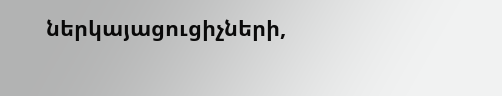ներկայացուցիչների,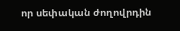որ սեփական ժողովրդին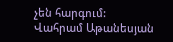չեն հարգում:
Վահրամ Աթանեսյան